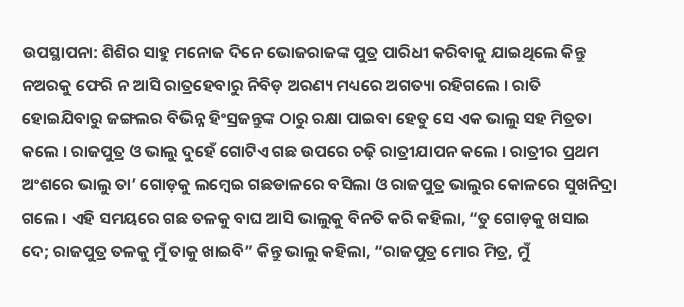ଉପସ୍ଥାପନା: ଶିଶିର ସାହୁ ମନୋଜ ଦିନେ ଭୋଜରାଜଙ୍କ ପୁତ୍ର ପାରିଧୀ କରିବାକୁ ଯାଇଥିଲେ କିନ୍ତୁ ନଅରକୁ ଫେରି ନ ଆସି ରାତ୍ରହେବାରୁ ନିବିଡ଼ ଅରଣ୍ୟ ମଧ୍ୟରେ ଅଗତ୍ୟା ରହିଗଲେ । ରାତି ହୋଇଯିବାରୁ ଜଙ୍ଗଲର ବିଭିନ୍ନ ହିଂସ୍ରଜନ୍ତୁଙ୍କ ଠାରୁ ରକ୍ଷା ପାଇବା ହେତୁ ସେ ଏକ ଭାଲୁ ସହ ମିତ୍ରତା କଲେ । ରାଜପୁତ୍ର ଓ ଭାଲୁ ଦୁହେଁ ଗୋଟିଏ ଗଛ ଉପରେ ଚଢ଼ି ରାତ୍ରୀଯାପନ କଲେ । ରାତ୍ରୀର ପ୍ରଥମ ଅଂଶରେ ଭାଲୁ ତା’ ଗୋଡ଼କୁ ଲମ୍ଵେଇ ଗଛଡାଳରେ ବସିଲା ଓ ରାଜପୁତ୍ର ଭାଲୁର କୋଳରେ ସୁଖନିଦ୍ରା ଗଲେ । ଏହି ସମୟରେ ଗଛ ତଳକୁ ବାଘ ଆସି ଭାଲୁକୁ ବିନତି କରି କହିଲା, “ତୁ ଗୋଡ଼କୁ ଖସାଇ ଦେ; ରାଜପୁତ୍ର ତଳକୁ ମୁଁ ତାକୁ ଖାଇବି” କିନ୍ତୁ ଭାଲୁ କହିଲା, “ରାଜପୁତ୍ର ମୋର ମିତ୍ର, ମୁଁ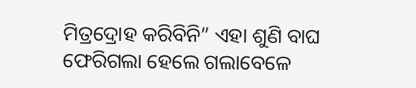ମିତ୍ରଦ୍ରୋହ କରିବିନି” ଏହା ଶୁଣି ବାଘ ଫେରିଗଲା ହେଲେ ଗଲାବେଳେ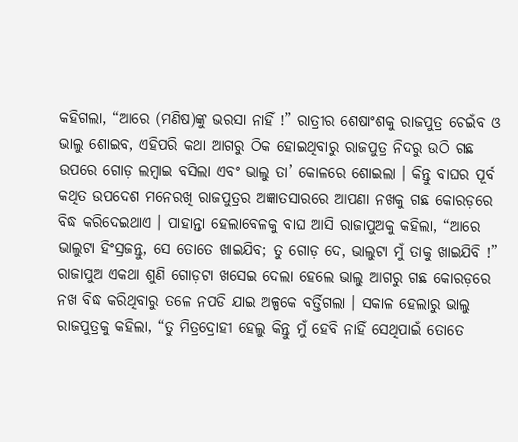କହିଗଲା, “ଆରେ (ମଣିଷ)ଙ୍କୁ ଭରସା ନାହିଁ !” ରାତ୍ରୀର ଶେଷାଂଶକୁ ରାଜପୁତ୍ର ଚେଇଁବ ଓ ଭାଲୁ ଶୋଇବ, ଏହିପରି କଥା ଆଗରୁ ଠିକ ହୋଇଥିବାରୁ ରାଜପୁତ୍ର ନିଦରୁ ଉଠି ଗଛ ଉପରେ ଗୋଡ଼ ଲମ୍ବାଇ ବସିଲା ଏବଂ ଭାଲୁ ତା’ କୋଳରେ ଶୋଇଲା । କିନ୍ତୁ ବାଘର ପୂର୍ବ କଥିତ ଉପଦେଶ ମନେରଖି ରାଜପୁତ୍ରର ଅଜ୍ଞାତସାରରେ ଆପଣା ନଖକୁ ଗଛ କୋରଡ଼ରେ ବିଦ୍ଧ କରିଦେଇଥାଏ । ପାହାନ୍ତା ହେଲାବେଳକୁ ବାଘ ଆସି ରାଜାପୁଅକୁ କହିଲା, “ଆରେ ଭାଲୁଟା ହିଂସ୍ରଜନ୍ତୁ, ସେ ତୋତେ ଖାଇଯିବ; ତୁ ଗୋଡ଼ ଦେ, ଭାଲୁଟା ମୁଁ ତାକୁ ଖାଇଯିବି !” ରାଜାପୁଅ ଏକଥା ଶୁଣି ଗୋଡ଼ଟା ଖସେଇ ଦେଲା ହେଲେ ଭାଲୁ ଆଗରୁ ଗଛ କୋରଡ଼ରେ ନଖ ବିଦ୍ଧ କରିଥିବାରୁ ତଳେ ନପଡି ଯାଇ ଅଳ୍ପକେ ବର୍ତ୍ତିଗଲା । ସକାଳ ହେଲାରୁ ଭାଲୁ ରାଜପୁତ୍ରକୁ କହିଲା, “ତୁ ମିତ୍ରଦ୍ରୋହୀ ହେଲୁ କିନ୍ତୁ ମୁଁ ହେବି ନାହିଁ ସେଥିପାଇଁ ତୋତେ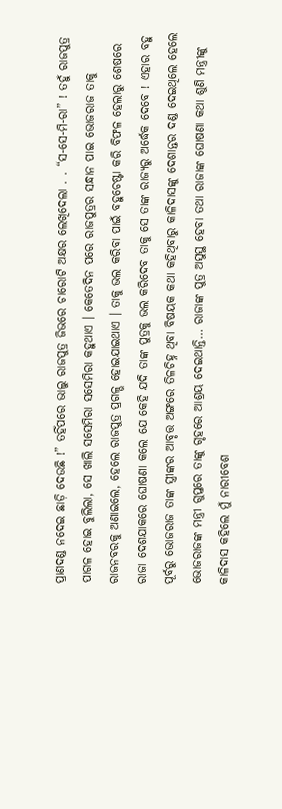ପ୍ରାଣଦଣ୍ଡ ନଦେଇ ଛାଡ଼ି ଦେଉଛି !” ତହିଁପରେ ଭାଲୁ ରାଜପୁତ୍ର ଜିଭରେ ଚାରୋଟି ଅକ୍ଷର ଲେଖିଦେଲା . . “ସ-ସେ-ମି-ରା” ! ତହୁଁ ରାଜପୁତ୍ର ପାଗଳ ହୋଇ ବୁଲିଲା, ସେ ଖାଲି ସସେମିରା ସସେମିରା କହୁଥାଏ । କେତେଦିନ ପରେ ରାଜପୁତ୍ରର ସନ୍ଧାନ ପାଇ ଭୋଜରାଜ ତାକୁ ରାଜନବରକୁ ଅଣାଇଲେ, ହେଲେ ରାଜପୁତ୍ର ପ୍ରଗଳ୍ଭ ହୋଇଯାଇଥାଏ । ତାକୁ ଭଲ କରିବା ପାଇଁ ବହୁଚେଷ୍ଟା କରି ବିଫଳ ହେଲାରୁ ଶେଷରେ ରାଜା ଦେଶଯାକରେ ଘୋଷଣା କଲେ ଯେ କେହି ଯଦି ତାଙ୍କ ପୁତ୍ରକୁ ଭଲ କରିଦେବ ତାକୁ ସେ ତାଙ୍କ ରାଜ୍ୟରୁ ଅର୍ଦ୍ଧେକ ଦେବେ ! ଏହାର ବହୁ ପୂର୍ବରୁ ଭୋଜରାଜ ତାଙ୍କ ସ୍ତ୍ରୀଙ୍କର ଆବୃତ୍ତ ଅଙ୍ଗରେ ତିଳଚିହ୍ନ ଥିବା ବିଷୟକ କଥା କହିଥିବାରୁ କାଳିଦାସଙ୍କୁ ଦେଶାନ୍ତର ଦଣ୍ଡ ଦେଇଥିଲେ ହେଲେ ଭୋଜରାଜଙ୍କ ମନ୍ତ୍ରୀ ଗୁପ୍ତରେ ତାଙ୍କୁ ଗୃହରେ ଆଶ୍ରୟ ଦେଇଥାନ୍ତି… ରାଜାଙ୍କ ପୁତ୍ର ଅସୁସ୍ଥ ହେବା ତଥା ରାଜାଙ୍କ ଘୋଷଣା କଥା ଶୁଣି ମନ୍ତ୍ରୀଙ୍କୁ କାଳିଦାସ କହିଲେ ମୁଁ ନାରୀବେଶ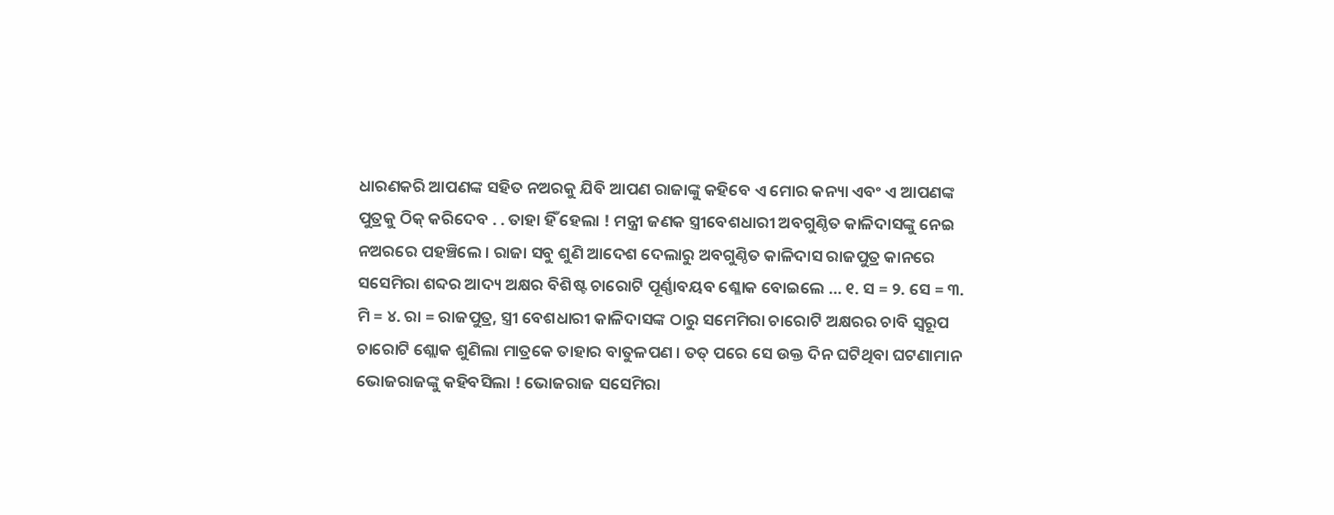ଧାରଣକରି ଆପଣଙ୍କ ସହିତ ନଅରକୁ ଯିବି ଆପଣ ରାଜାଙ୍କୁ କହିବେ ଏ ମୋର କନ୍ୟା ଏବଂ ଏ ଆପଣଙ୍କ ପୁତ୍ରକୁ ଠିକ୍ କରିଦେବ . . ତାହା ହିଁ ହେଲା ! ମନ୍ତ୍ରୀ ଜଣକ ସ୍ତ୍ରୀବେଶଧାରୀ ଅବଗୁଣ୍ଠିତ କାଳିଦାସଙ୍କୁ ନେଇ ନଅରରେ ପହଞ୍ଚିଲେ । ରାଜା ସବୁ ଶୁଣି ଆଦେଶ ଦେଲାରୁ ଅବଗୁଣ୍ଠିତ କାଳିଦାସ ରାଜପୁତ୍ର କାନରେ ସସେମିରା ଶବ୍ଦର ଆଦ୍ୟ ଅକ୍ଷର ବିଶିଷ୍ଟ ଚାରୋଟି ପୂର୍ଣ୍ଣାବୟବ ଶ୍ଳୋକ ବୋଇଲେ … ୧. ସ = ୨. ସେ = ୩. ମି = ୪. ରା = ରାଜପୁତ୍ର, ସ୍ତ୍ରୀ ବେଶଧାରୀ କାଳିଦାସଙ୍କ ଠାରୁ ସମେମିରା ଚାରୋଟି ଅକ୍ଷରର ଚାବି ସ୍ଵରୂପ ଚାରୋଟି ଶ୍ଲୋକ ଶୁଣିଲା ମାତ୍ରକେ ତାହାର ବାତୁଳପଣ । ତତ୍ ପରେ ସେ ଉକ୍ତ ଦିନ ଘଟିଥିବା ଘଟଣାମାନ ଭୋଜରାଜଙ୍କୁ କହିବସିଲା ! ଭୋଜରାଜ ସସେମିରା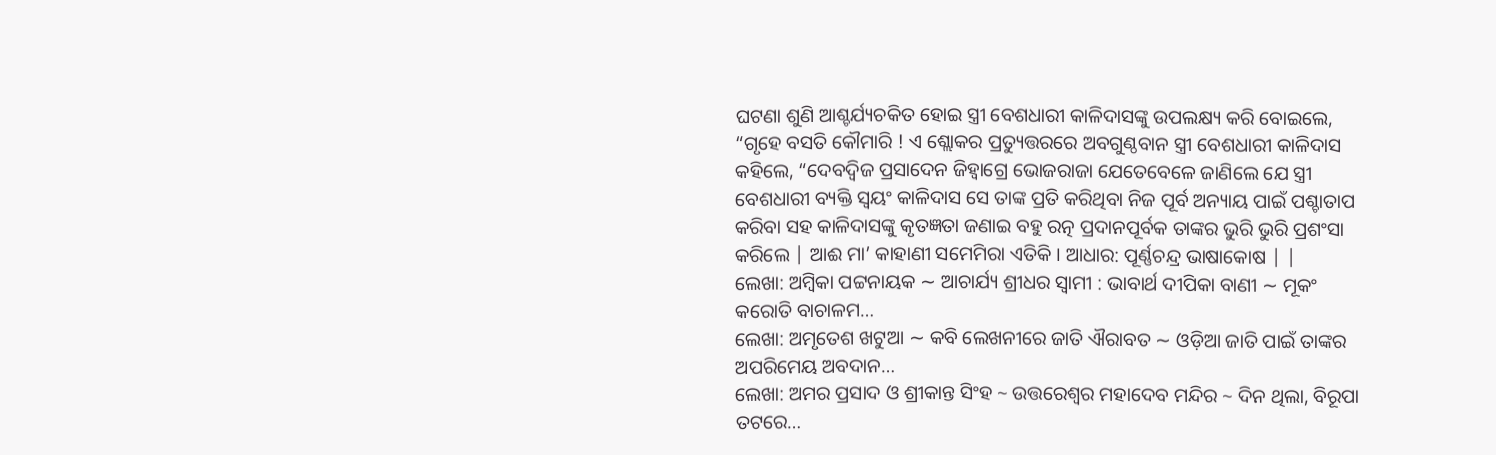ଘଟଣା ଶୁଣି ଆଶ୍ଚର୍ଯ୍ୟଚକିତ ହୋଇ ସ୍ତ୍ରୀ ବେଶଧାରୀ କାଳିଦାସଙ୍କୁ ଉପଲକ୍ଷ୍ୟ କରି ବୋଇଲେ, “ଗୃହେ ବସତି କୌମାରି ! ଏ ଶ୍ଲୋକର ପ୍ରତ୍ୟୁତ୍ତରରେ ଅବଗୁଣ୍ଠବାନ ସ୍ତ୍ରୀ ବେଶଧାରୀ କାଳିଦାସ କହିଲେ, “ଦେବଦ୍ବିଜ ପ୍ରସାଦେନ ଜିହ୍ଵାଗ୍ରେ ଭୋଜରାଜା ଯେତେବେଳେ ଜାଣିଲେ ଯେ ସ୍ତ୍ରୀ ବେଶଧାରୀ ବ୍ୟକ୍ତି ସ୍ବୟଂ କାଳିଦାସ ସେ ତାଙ୍କ ପ୍ରତି କରିଥିବା ନିଜ ପୂର୍ବ ଅନ୍ୟାୟ ପାଇଁ ପଶ୍ଚାତାପ କରିବା ସହ କାଳିଦାସଙ୍କୁ କୃତଜ୍ଞତା ଜଣାଇ ବହୁ ରତ୍ନ ପ୍ରଦାନପୂର୍ବକ ତାଙ୍କର ଭୁରି ଭୁରି ପ୍ରଶଂସା କରିଲେ | ଆଈ ମା’ କାହାଣୀ ସମେମିରା ଏତିକି । ଆଧାର: ପୂର୍ଣ୍ଣଚନ୍ଦ୍ର ଭାଷାକୋଷ | |
ଲେଖା: ଅମ୍ବିକା ପଟ୍ଟନାୟକ ∼ ଆଚାର୍ଯ୍ୟ ଶ୍ରୀଧର ସ୍ୱାମୀ : ଭାବାର୍ଥ ଦୀପିକା ବାଣୀ ∼ ମୂକଂ କରୋତି ବାଚାଳମ…
ଲେଖା: ଅମୃତେଶ ଖଟୁଆ ∼ କବି ଲେଖନୀରେ ଜାତି ଐରାବତ ∼ ଓଡ଼ିଆ ଜାତି ପାଇଁ ତାଙ୍କର ଅପରିମେୟ ଅବଦାନ…
ଲେଖା: ଅମର ପ୍ରସାଦ ଓ ଶ୍ରୀକାନ୍ତ ସିଂହ ~ ଉତ୍ତରେଶ୍ଵର ମହାଦେବ ମନ୍ଦିର ~ ଦିନ ଥିଲା, ବିରୂପା ତଟରେ…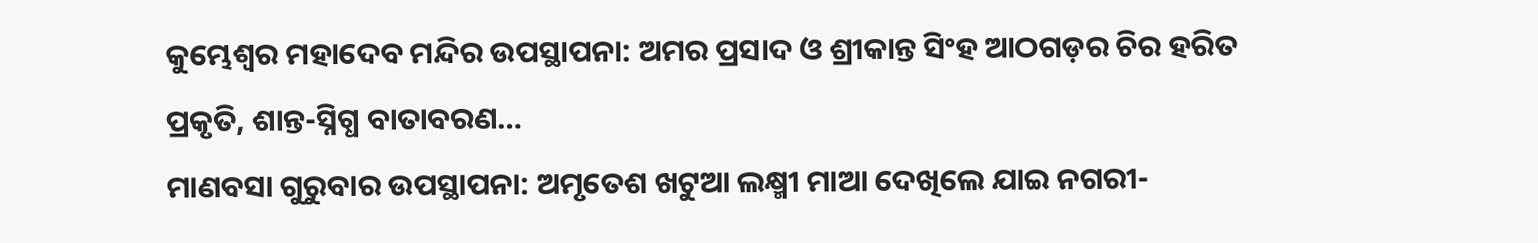କୁମ୍ଭେଶ୍ୱର ମହାଦେବ ମନ୍ଦିର ଉପସ୍ଥାପନା: ଅମର ପ୍ରସାଦ ଓ ଶ୍ରୀକାନ୍ତ ସିଂହ ଆଠଗଡ଼ର ଚିର ହରିତ ପ୍ରକୃତି, ଶାନ୍ତ-ସ୍ନିଗ୍ଧ ବାତାବରଣ…
ମାଣବସା ଗୁରୁବାର ଉପସ୍ଥାପନା: ଅମୃତେଶ ଖଟୁଆ ଲକ୍ଷ୍ମୀ ମାଆ ଦେଖିଲେ ଯାଇ ନଗରୀ-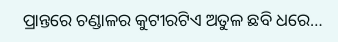ପ୍ରାନ୍ତରେ ଚଣ୍ଡାଳର କୁଟୀରଟିଏ ଅତୁଳ ଛବି ଧରେ…